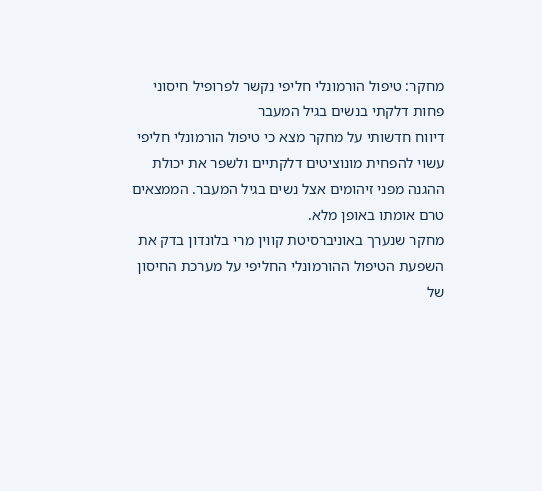מחקר: טיפול הורמונלי חליפי נקשר לפרופיל חיסוני פחות דלקתי בנשים בגיל המעבר
דיווח חדשותי על מחקר מצא כי טיפול הורמונלי חליפי עשוי להפחית מונוציטים דלקתיים ולשפר את יכולת ההגנה מפני זיהומים אצל נשים בגיל המעבר. הממצאים טרם אומתו באופן מלא.
מחקר שנערך באוניברסיטת קווין מרי בלונדון בדק את השפעת הטיפול ההורמונלי החליפי על מערכת החיסון של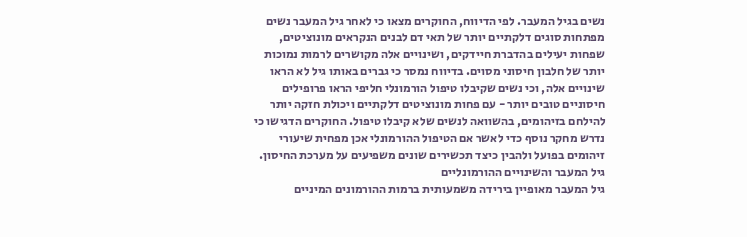נשים בגיל המעבר. לפי הדיווח, החוקרים מצאו כי לאחר גיל המעבר נשים מפתחות סוגים דלקתיים יותר של תאי דם לבנים הנקראים מונוציטים, שפחות יעילים בהדברת חיידקים, ושינויים אלה מקושרים לרמות נמוכות יותר של חלבון חיסוני מסוים. בדיווח נמסר כי גברים באותו גיל לא הראו שינויים אלה, וכי נשים שקיבלו טיפול הורמונלי חליפי הראו פרופילים חיסוניים טובים יותר - עם פחות מונוציטים דלקתיים ויכולת חזקה יותר להילחם בזיהומים, בהשוואה לנשים שלא קיבלו טיפול. החוקרים הדגישו כי נדרש מחקר נוסף כדי לאשר אם הטיפול ההורמונלי אכן מפחית שיעורי זיהומים בפועל ולהבין כיצד תכשירים שונים משפיעים על מערכת החיסון.
גיל המעבר והשינויים ההורמונליים
גיל המעבר מאופיין בירידה משמעותית ברמות ההורמונים המיניים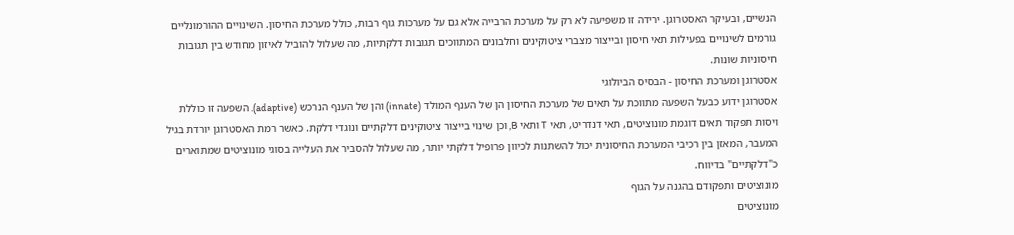הנשיים, ובעיקר האסטרוגן. ירידה זו משפיעה לא רק על מערכת הרבייה אלא גם על מערכות גוף רבות, כולל מערכת החיסון. השינויים ההורמונליים גורמים לשינויים בפעילות תאי חיסון ובייצור מצברי ציטוקינים וחלבונים המתווכים תגובות דלקתיות, מה שעלול להוביל לאיזון מחודש בין תגובות חיסוניות שונות.
אסטרוגן ומערכת החיסון - הבסיס הביולוגי
אסטרוגן ידוע כבעל השפעה מתווכת על תאים של מערכת החיסון הן של הענף המולד (innate) והן של הענף הנרכש (adaptive). השפעה זו כוללת ויסות תפקוד תאים דוגמת מונוציטים, תאי דנדריט, תאי T ותאי B, וכן שינוי בייצור ציטוקינים דלקתיים ונוגדי דלקת. כאשר רמת האסטרוגן יורדת בגיל המעבר, המאזן בין רכיבי המערכת החיסונית יכול להשתנות לכיוון פרופיל דלקתי יותר, מה שעלול להסביר את העלייה בסוגי מונוציטים שמתוארים כ"דלקתיים" בדיווח.
מונוציטים ותפקודם בהגנה על הגוף
מונוציטים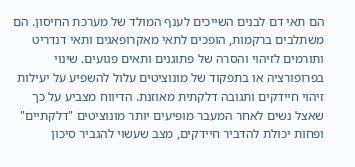הם תאי דם לבנים השייכים לענף המולד של מערכת החיסון. הם משתלבים ברקמות, הופכים לתאי מאקרופאגים ותאי דנדריט ותורמים לזיהוי והסרה של פתוגנים ותאים פגועים. שינוי בפרופורציה או בתפקוד של מונוציטים עלול להשפיע על יעילות זיהוי חיידקים ותגובה דלקתית מאוזנת. הדיווח מצביע על כך שאצל נשים לאחר המעבר מופיעים יותר מונוציטים "דלקתיים" ופחות יכולת להדביר חיידקים, מצב שעשוי להגביר סיכון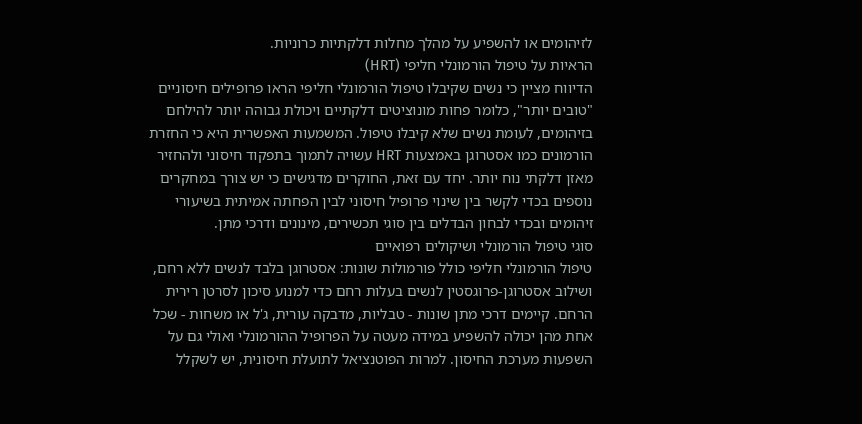לזיהומים או להשפיע על מהלך מחלות דלקתיות כרוניות.
הראיות על טיפול הורמונלי חליפי (HRT)
הדיווח מציין כי נשים שקיבלו טיפול הורמונלי חליפי הראו פרופילים חיסוניים "טובים יותר", כלומר פחות מונוציטים דלקתיים ויכולת גבוהה יותר להילחם בזיהומים, לעומת נשים שלא קיבלו טיפול. המשמעות האפשרית היא כי החזרת הורמונים כמו אסטרוגן באמצעות HRT עשויה לתמוך בתפקוד חיסוני ולהחזיר מאזן דלקתי נוח יותר. יחד עם זאת, החוקרים מדגישים כי יש צורך במחקרים נוספים בכדי לקשר בין שינוי פרופיל חיסוני לבין הפחתה אמיתית בשיעורי זיהומים ובכדי לבחון הבדלים בין סוגי תכשירים, מינונים ודרכי מתן.
סוגי טיפול הורמונלי ושיקולים רפואיים
טיפול הורמונלי חליפי כולל פורמולות שונות: אסטרוגן בלבד לנשים ללא רחם, ושילוב אסטרוגן-פרוגסטין לנשים בעלות רחם כדי למנוע סיכון לסרטן רירית הרחם. קיימים דרכי מתן שונות - טבליות, מדבקה עורית, ג'ל או משחות - שכל אחת מהן יכולה להשפיע במידה מעטה על הפרופיל ההורמונלי ואולי גם על השפעות מערכת החיסון. למרות הפוטנציאל לתועלת חיסונית, יש לשקלל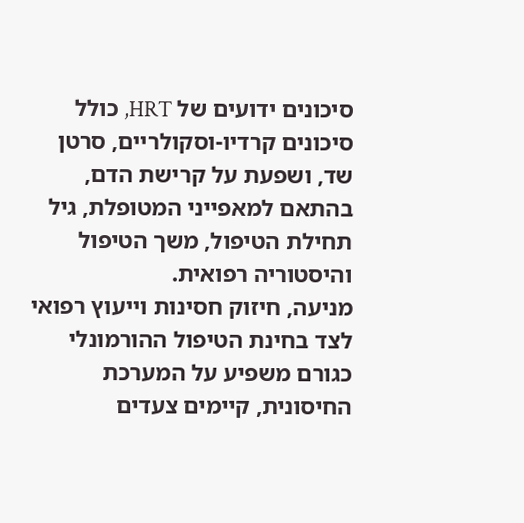סיכונים ידועים של HRT, כולל סיכונים קרדיו-וסקולריים, סרטן שד, ושפעת על קרישת הדם, בהתאם למאפייני המטופלת, גיל תחילת הטיפול, משך הטיפול והיסטוריה רפואית.
מניעה, חיזוק חסינות וייעוץ רפואי
לצד בחינת הטיפול ההורמונלי כגורם משפיע על המערכת החיסונית, קיימים צעדים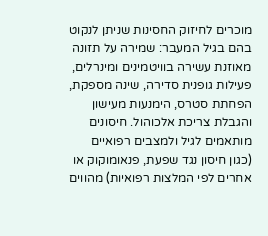מוכרים לחיזוק החסינות שניתן לנקוט בהם בגיל המעבר: שמירה על תזונה מאוזנת עשירה בוויטמינים ומינרלים, פעילות גופנית סדירה, שינה מספקת, הפחתת סטרס, הימנעות מעישון והגבלת צריכת אלכוהול. חיסונים מותאמים לגיל ולמצבים רפואיים (כגון חיסון נגד שפעת, פנאומוקוק או אחרים לפי המלצות רפואיות) מהווים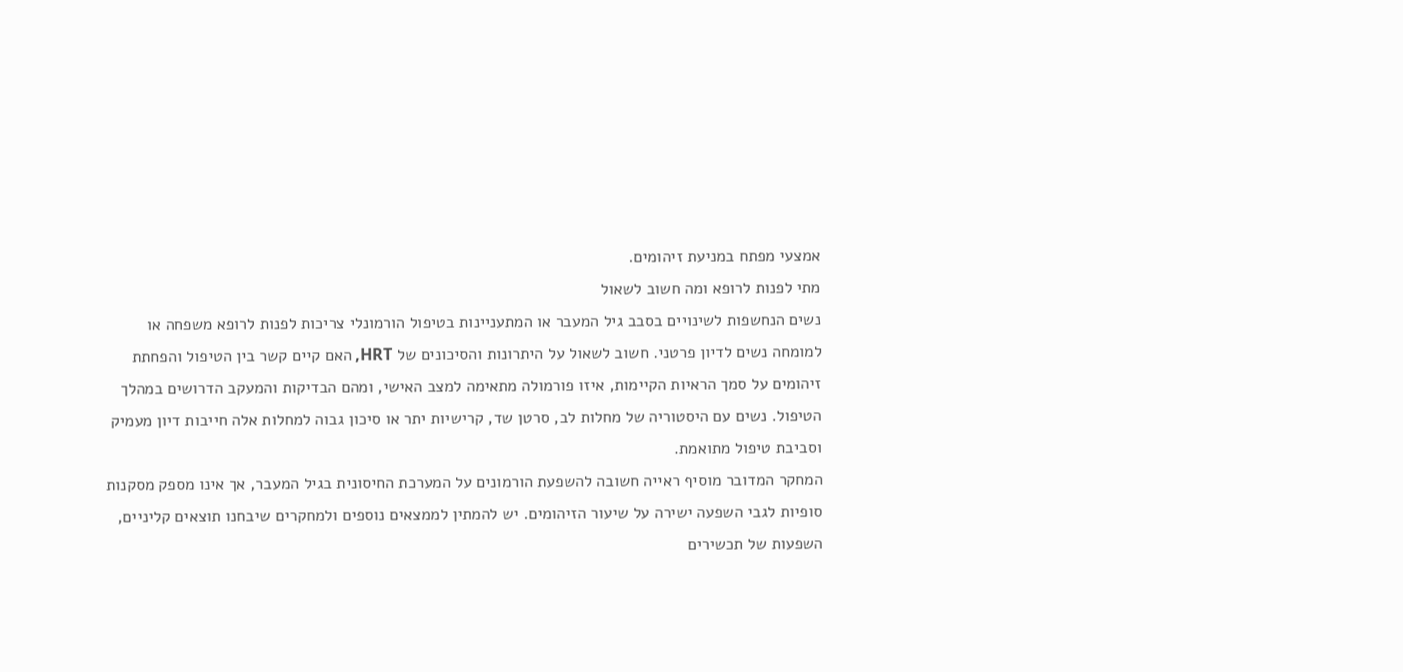אמצעי מפתח במניעת זיהומים.
מתי לפנות לרופא ומה חשוב לשאול
נשים הנחשפות לשינויים בסבב גיל המעבר או המתעניינות בטיפול הורמונלי צריכות לפנות לרופא משפחה או למומחה נשים לדיון פרטני. חשוב לשאול על היתרונות והסיכונים של HRT, האם קיים קשר בין הטיפול והפחתת זיהומים על סמך הראיות הקיימות, איזו פורמולה מתאימה למצב האישי, ומהם הבדיקות והמעקב הדרושים במהלך הטיפול. נשים עם היסטוריה של מחלות לב, סרטן שד, קרישיות יתר או סיכון גבוה למחלות אלה חייבות דיון מעמיק וסביבת טיפול מתואמת.
המחקר המדובר מוסיף ראייה חשובה להשפעת הורמונים על המערכת החיסונית בגיל המעבר, אך אינו מספק מסקנות סופיות לגבי השפעה ישירה על שיעור הזיהומים. יש להמתין לממצאים נוספים ולמחקרים שיבחנו תוצאים קליניים, השפעות של תכשירים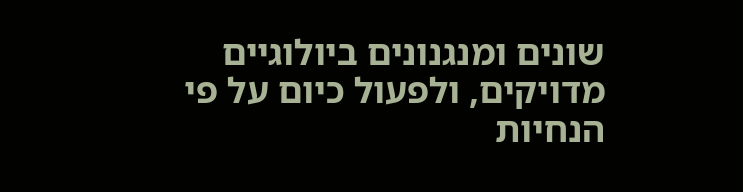שונים ומנגנונים ביולוגיים מדויקים, ולפעול כיום על פי הנחיות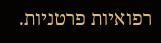רפואיות פרטניות.